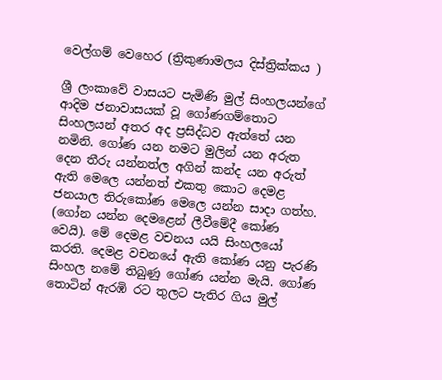වෙල්ගම් වෙහෙර (ත්‍රිකුණාමලය දිස්ත්‍රික්කය )

ශ්‍රී ලංකාවේ වාසයට පැමිණි මුල් සිංහලයන්ගේ ආදිම ජනාවාසයක් වූ ගෝණගම්තොට සිංහලයන් අතර අද ප්‍රසිද්ධව ඇත්තේ යන නමිනි. ගෝණ යන නමට මුලින් යන අරුත දෙන තීරු යන්නත්ල අගින් කන්ද යන අරුත් ඇති මෙලෙ යන්නත් එකතු කොට දෙමළ ජනයාල තිරුකෝණ මෙලෙ යන්න සාදා ගත්හ. (ගෝන යන්න දෙමළෙන් ලීවීමේදී කෝණ වෙයි). මේ දෙමළ වචනය යයි සිංහලයෝ කරති. දෙමළ වචනයේ ඇති කෝණ යනු පැරණි සිංහල නමේ තිබුණු ගෝණ යන්න මැයි. ගෝණ තොටින් ඇරඹි රට තුලට පැතිර ගිය මුල්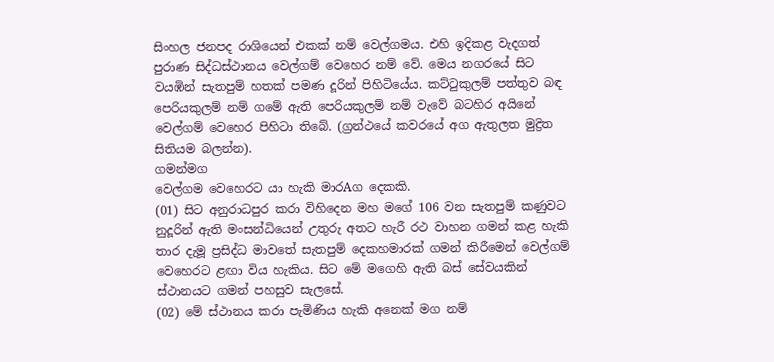සිංහල ජනපද රාශියෙන් එකක් නම් වෙල්ගමය. එහි ඉදිකළ වැදගත් පුරාණ සිද්ධස්ථානය වෙල්ගම් වෙහෙර නම් වේ. මෙය නගරයේ සිට වයඹින් සැතපුම් හතක් පමණ දූරින් පිහිටියේය. කට්ටුකුලම් පත්තුව බඳ පෙරියකුලම් නම් ගමේ ඇති පෙරියකුලම් නම් වැවේ බටහිර අයිනේ වෙල්ගම් වෙහෙර පිහිටා තිබේ. (ග්‍රන්ථයේ කවරයේ අග ඇතුලත මුද්‍රිත සිතියම බලන්න).
ගමන්මග
වෙල්ගම වෙහෙරට යා හැකි මාරAග දෙකකි.
(01) සිට අනුරාධපුර කරා විහිදෙන මහ මගේ 106 වන සැතපුම් කණුවට නුදූරින් ඇති මංසන්ධියෙන් උතුරු අතට හැරී රථ වාහන ගමන් කළ හැකි තාර දැමූ ප්‍රසිද්ධ මාවතේ සැතපුම් දෙකහමාරක් ගමන් කිරීමෙන් වෙල්ගම් වෙහෙරට ළඟා විය හැකිය. සිට මේ මගෙහි ඇති බස් සේවයකින් ස්ථානයට ගමන් පහසුව සැලසේ.
(02) මේ ස්ථානය කරා පැමිණිය හැකි අනෙක් මග නම්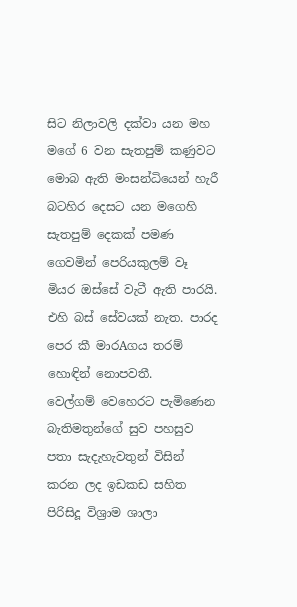සිට නිලාවලි දක්වා යන මහ මගේ 6 වන සැතපුම් කණුවට මොබ ඇති මංසන්ධියෙන් හැරී බටහිර දෙසට යන මගෙහි සැතපුම් දෙකක් පමණ ගෙවමින් පෙරියකුලම් වෑ මියර ඔස්සේ වැටී ඇති පාරයි. එහි බස් සේවයක් නැත. පාරද පෙර කී මාරAගය තරම් හොඳින් නොපවතී.
වෙල්ගම් වෙහෙරට පැමිණෙන බැතිමතුන්ගේ සුව පහසුව පතා සැදැහැවතුන් විසින් කරන ලද ඉඩකඩ සහිත පිරිසිදූ විශ්‍රාම ශාලා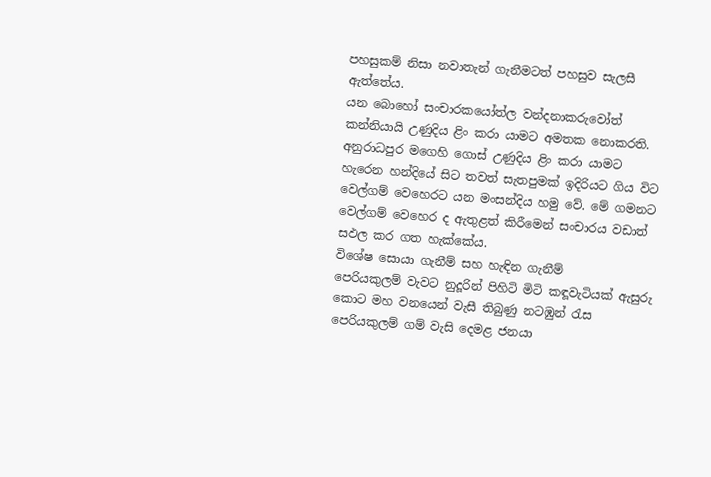පහසුකම් නිසා නවාතැන් ගැනීමටත් පහසුව සැලසී ඇත්තේය.
යන බොහෝ සංචාරකයෝත්ල වන්දනාකරුවෝත් කන්නියායි උණුදිය ළිං කරා යාමට අමතක නොකරති. අනුරාධපුර මගෙහි ගොස් උණුදිය ළිං කරා යාමට හැරෙන හන්දියේ සිට තවත් සැතපුමක් ඉදිරියට ගිය විට වෙල්ගම් වෙහෙරට යන මංසන්දිය හමු වේ. මේ ගමනට වෙල්ගම් වෙහෙර ද ඇතුළත් කිරීමෙන් සංචාරය වඩාත් සඵල කර ගත හැක්කේය.
විශේෂ සොයා ගැනීම් සහ හැඳින ගැනීම්
පෙරියකුලම් වැවට නුදූරින් පිහිටි මිටි කඳූවැටියක් ඇසුරු කොට මහ වනයෙන් වැසී තිබුණු නටඹුන් රැස පෙරියකුලම් ගම් වැසි දෙමළ ජනයා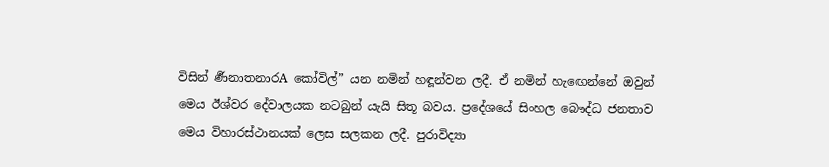විසින් ර්‍ණනාතනාරA කෝවිල්” යන නමින් හඳූන්වන ලදී. ඒ නමින් හැඟෙන්නේ ඔවුන් මෙය ඊශ්වර දේවාලයක නටබුන් යැයි සිතූ බවය. ප්‍රදේශයේ සිංහල බෞද්ධ ජනතාව මෙය විහාරස්ථානයක් ලෙස සලකන ලදී. පුරාවිද්‍යා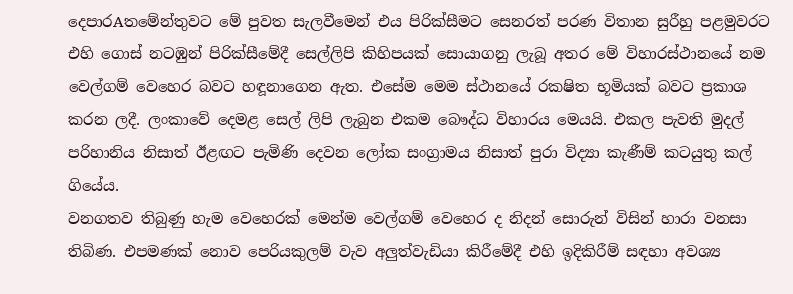දෙපාරAතමේන්තුවට මේ පුවත සැලවීමෙන් එය පිරික්සීමට සෙනරත් පරණ විතාන සුරීහු පළමුවරට එහි ගොස් නටඹුන් පිරික්සීමේදී සෙල්ලිපි කිහිපයක් සොයාගනු ලැබූ අතර මේ විහාරස්ථානයේ නම වෙල්ගම් වෙහෙර බවට හඳූනාගෙන ඇත. එසේම මෙම ස්ථානයේ රක‍ෂිත භූමියක් බවට ප්‍රකාශ කරන ලදී. ලංකාවේ දෙමළ සෙල් ලිපි ලැබුන එකම බෞද්ධ විහාරය මෙයයි. එකල පැවති මුදල් පරිහානිය නිසාත් ඊළඟට පැමිණි දෙවන ලෝක සංග්‍රාමය නිසාත් පුරා විද්‍යා කැණීම් කටයුතු කල් ගියේය.
වනගතව තිබුණු හැම වෙහෙරක් මෙන්ම වෙල්ගම් වෙහෙර ද නිදන් සොරුන් විසින් හාරා වනසා තිබිණ. එපමණක් නොව පෙරියකුලම් වැව අලුත්වැඩියා කිරීමේදී එහි ඉදිකිරීම් සඳහා අවශ්‍ය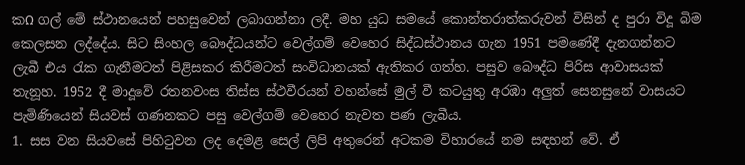කΩ ගල් මේ ස්ථානයෙන් පහසුවෙන් ලබාගන්නා ලදී. මහ යුධ සමයේ කොන්තරාත්කරුවන් විසින් ද පුරා විදූ බිම කෙලසන ලද්දේය. සිට සිංහල බෞද්ධයන්ට වෙල්ගම් වෙහෙර සිද්ධස්ථානය ගැන 1951 පමණේදී දැනගන්නට ලැබී එය රැක ගැනීමටත් පිළිසකර කිරීමටත් සංවිධානයක් ඇතිකර ගත්හ. පසුව බෞද්ධ පිරිස ආවාසයක් තැනූහ. 1952 දී මාදූවේ රතනවංස තිස්ස ස්ථවීරයන් වහන්සේ මුල් වී කටයුතු අරඹා අලුත් සෙනසුනේ වාසයට පැමිණියෙන් සියවස් ගණනකට පසු වෙල්ගම් වෙහෙර නැවත පණ ලැබීය.
1. සස වන සියවසේ පිහිටුවන ලද දෙමළ සෙල් ලිපි අතුරෙන් අටකම විහාරයේ නම සඳහන් වේ. ඒ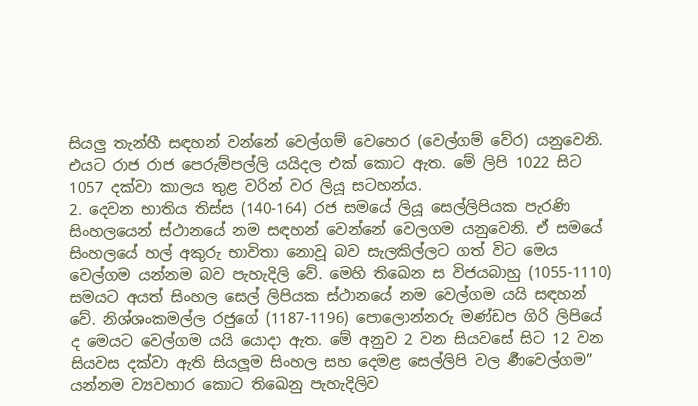සියලු තැන්හී සඳහන් වන්නේ වෙල්ගම් වෙහෙර (වෙල්ගම් වේර) යනුවෙනි. එයට රාජ රාජ පෙරුම්පල්ලි යයිදල එක් කොට ඇත. මේ ලිපි 1022 සිට 1057 දක්වා කාලය තුළ වරින් වර ලියූ සටහන්ය.
2. දෙවන භාතිය තිස්ස (140-164) රජ සමයේ ලියූ සෙල්ලිපියක පැරණි සිංහලයෙන් ස්ථානයේ නම සඳහන් වෙන්නේ වෙලගම යනුවෙනි. ඒ සමයේ සිංහලයේ හල් අකුරු භාවිතා නොවූ බව සැලකිල්ලට ගත් විට මෙය වෙල්ගම යන්නම බව පැහැදිලි වේ. මෙහි තිඛෙන ස විජයබාහු (1055-1110) සමයට අයත් සිංහල සෙල් ලිපියක ස්ථානයේ නම වෙල්ගම යයි සඳහන් වේ. නිශ්ශංකමල්ල රජුගේ (1187-1196) පොලොන්නරු මණ්ඩප ගිරි ලිපියේ ද මෙයට වෙල්ගම යයි යොදා ඇත. මේ අනුව 2 වන සියවසේ සිට 12 වන සියවස දක්වා ඇති සියලූම සිංහල සහ දෙමළ සෙල්ලිපි වල ර්‍ණවෙල්ගම” යන්නම ව්‍යවහාර කොට තිඛෙනු පැහැදිලිව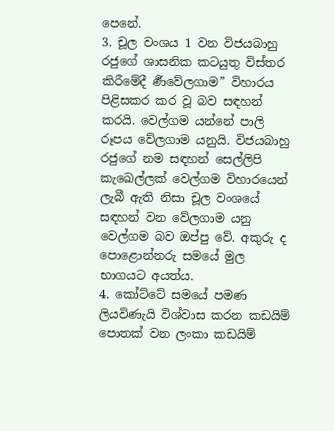පෙනේ.
3. චූල වංශය 1 වන විජයබාහු රජුගේ ශාසනික කටයුතු විස්තර කිරීමේදී ර්‍ණවේලගාම” විහාරය පිළිසකර කර වූ බව සඳහන් කරයි. වෙල්ගම යන්නේ පාලි රූපය වේලගාම යනුයි. විජයබාහු රජුගේ නම සඳහන් සෙල්ලිපි කැඛෙල්ලක් වෙල්ගම විහාරයෙන් ලැබී ඇති නිසා චූල වංශයේ සඳහන් වන වේලගාම යනු වෙල්ගම බව ඔප්පු වේ. අකුරු ද පොළොන්නරු සමයේ මුල භාගයට අයත්ය.
4. කෝට්ටේ සමයේ පමණ ලියවිණැයි විශ්වාස කරන කඩයිම් පොතක් වන ලංකා කඩයිම්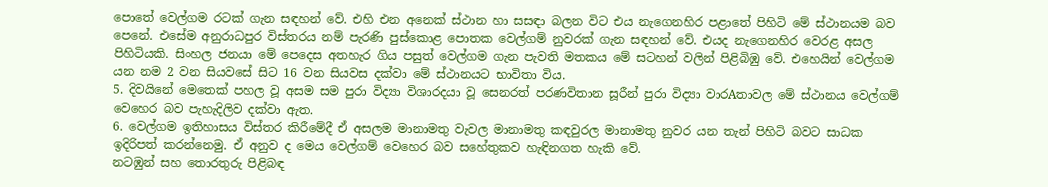පොතේ වෙල්ගම රටක් ගැන සඳහන් වේ. එහි එන අනෙක් ස්ථාන හා සසඳා බලන විට එය නැගෙනහිර පළාතේ පිහිටි මේ ස්ථානයම බව පෙනේ. එසේම අනුරාධපුර විස්තරය නම් පැරණි පුස්කොළ පොතක වෙල්ගම් නුවරක් ගැන සඳහන් වේ. එයද නැගෙනහිර වෙරළ අසල පිහිටියකි. සිංහල ජනයා මේ පෙදෙස අතහැර ගිය පසුත් වෙල්ගම ගැන පැවති මතකය මේ සටහන් වලින් පිළිබිඹු වේ. එහෙයින් වෙල්ගම යන නම 2 වන සියවසේ සිට 16 වන සියවස දක්වා මේ ස්ථානයට භාවිතා විය.
5. දිවයිනේ මෙතෙක් පහල වූ අසම සම පුරා විද්‍යා විශාරදයා වූ සෙනරත් පරණවිතාන සූරීන් පුරා විද්‍යා වාරAතාවල මේ ස්ථානය වෙල්ගම් වෙහෙර බව පැහැදිලිව දක්වා ඇත.
6. වෙල්ගම ඉතිහාසය විස්තර කිරීමේදී ඒ අසලම මානාමතු වැවල මානාමතු කඳවුරල මානාමතු නුවර යන තැන් පිහිටි බවට සාධක ඉදිරිපත් කරන්නෙමු. ඒ අනුව ද මෙය වෙල්ගම් වෙහෙර බව සහේතුකව හැඳිනගත හැකි වේ.
නටඹුන් සහ තොරතුරු පිළිබඳ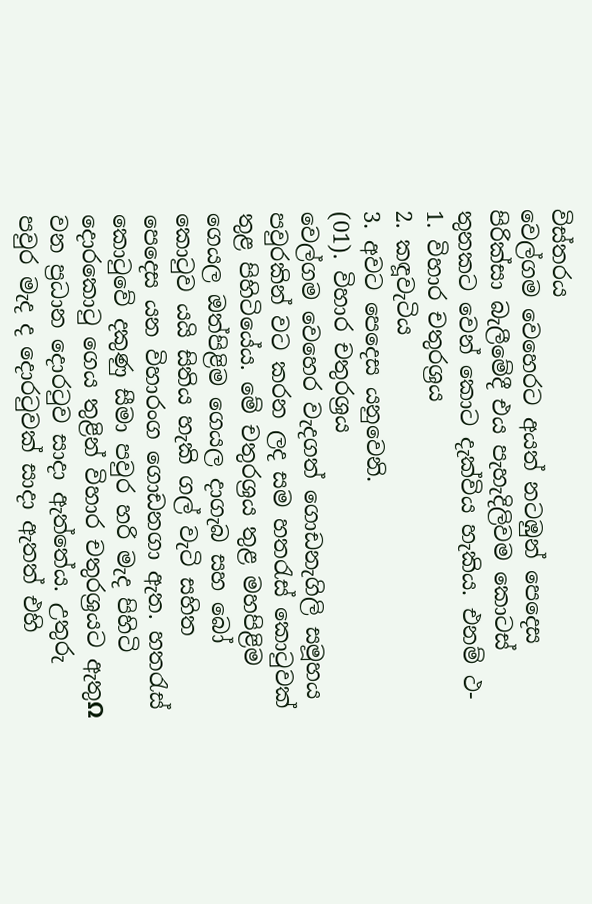විස්තරය
වෙල්ගම වෙහෙරට අයත් නටඹුන් පෙදෙස පිරික්සා බැලීමේදී එය පැහැදිලිවම කොටස් තුනකට වෙන් කොට දැක්විය හැකිය. එනම් ථ-
1. විහාර චතුරශ්‍රය
2. කඳූවැටිය
3. අවට පෙදෙස යනුවෙනි.
(01). විහාර චතුරශ්‍රය
වෙල්ගම වෙහෙර වැදගත් ගොඩනැගිලි සමූහය පවුරකින් වට කරන ලද සම හතරැස් කොටුවක් තුළ පිහිටියේය. මේ චතුරශ්‍රය තුළ මහපිළිම ගෙයල ඔත්පිළිම ගෙයල දාගැබ සහ බෝ කොටුව යයි සිතිය හැකි ගල් වැටි සහිත පෙදෙස යන විහාරංග ගොඩනගා ඇත. හතරැස් කොටුවේ දකුණු සීමා පවුර හරි මැද පිහිටි දොරකොටු ගෙය තුළින් විහාර චතුරශ්‍රයට ඇතුΩ වන ප්‍රධාන දොරටුව සාදා ඇත්තේය. උතුරු පවුර මැද ද දොරටුවක් සාදා ඇතත් එහි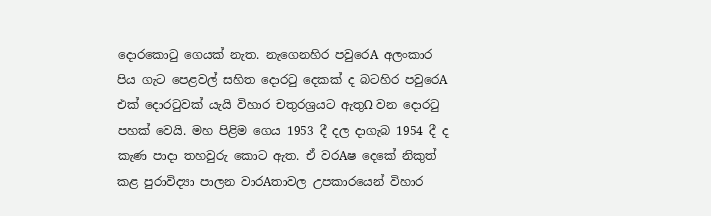දොරකොටු ගෙයක් නැත. නැගෙනහිර පවුරෙA අලංකාර පිය ගැට පෙළවල් සහිත දොරටු දෙකක් ද බටහිර පවුරෙA එක් දොරටුවක් යැයි විහාර චතුරශ්‍රයට ඇතුΩ වන දොරටු පහක් වෙයි. මහ පිළිම ගෙය 1953 දී දල දාගැබ 1954 දී ද කැණ පාදා තහවුරු කොට ඇත. ඒ වරAෂ දෙකේ නිකුත් කළ පුරාවිද්‍යා පාලන වාරAතාවල උපකාරයෙන් විහාර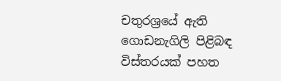චතුරශ්‍රයේ ඇති ගොඩනැගිලි පිළිබඳ විස්තරයක් පහත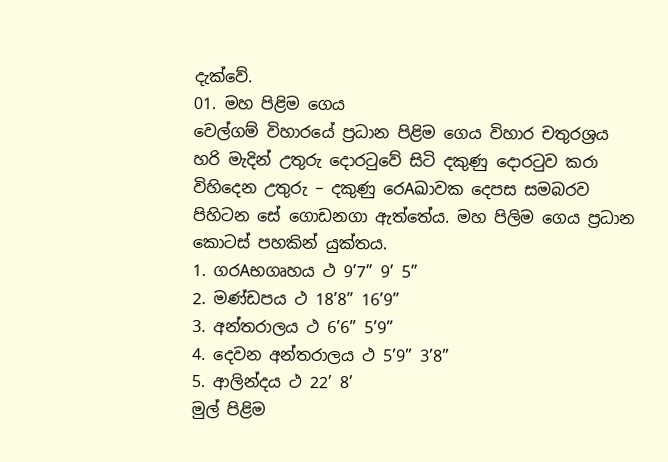දැක්වේ.
01. මහ පිළිම ගෙය
වෙල්ගම් විහාරයේ ප්‍රධාන පිළිම ගෙය විහාර චතුරශ්‍රය හරි මැදින් උතුරු දොරටුවේ සිටි දකුණු දොරටුව කරා විහිදෙන උතුරු – දකුණු රෙAඛාවක දෙපස සමබරව පිහිටන සේ ගොඩනගා ඇත්තේය. මහ පිලිම ගෙය ප්‍රධාන කොටස් පහකින් යුක්තය.
1. ගරAභගෘහය ථ 9’7” 9’ 5”
2. මණ්ඩපය ථ 18’8” 16’9”
3. අන්තරාලය ථ 6’6” 5’9”
4. දෙවන අන්තරාලය ථ 5’9” 3’8”
5. ආලින්දය ථ 22’ 8’
මුල් පිළිම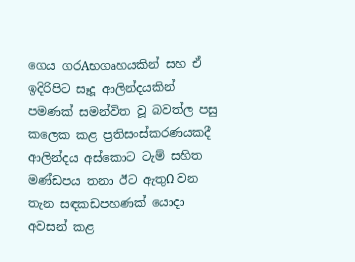ගෙය ගරAභගෘහයකින් සහ ඒ ඉදිරිපිට සෑදූ ආලින්දයකින් පමණක් සමන්විත වූ බවත්ල පසු කලෙක කළ ප්‍රතිසංස්කරණයකදී ආලින්දය අස්කොට ටැම් සහිත මණ්ඩපය තනා ඊට ඇතුΩ වන තැන සඳකඩපහණක් යොදා අවසන් කළ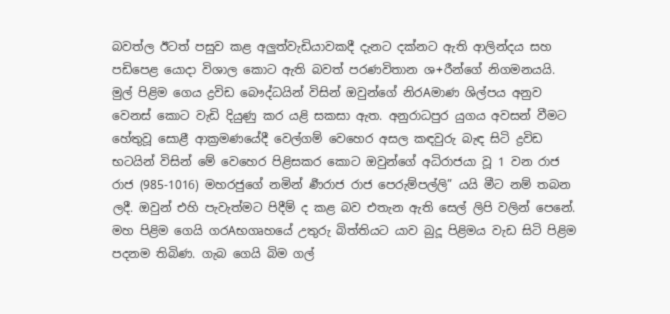බවත්ල ඊටත් පසුව කළ අලුත්වැඩියාවකදී දැනට දක්නට ඇති ආලින්දය සහ පඩිපෙළ යොදා විශාල කොට ඇති බවත් පරණවිතාන ශ+රීන්ගේ නිගමනයයි. මුල් පිළිම ගෙය ද්‍රවිඩ බෞද්ධයින් විසින් ඔවුන්ගේ නිරAමාණ ශිල්පය අනුව වෙනස් කොට වැඩි දියුණු කර යළි සකසා ඇත. අනුරාධපුර යුගය අවසන් වීමට හේතුවූ සොළී ආක්‍රමණයේදී වෙල්ගම් වෙහෙර අසල කඳවුරු බැඳ සිටි ද්‍රවිඩ භටයින් විසින් මේ වෙහෙර පිළිසකර කොට ඔවුන්ගේ අධිරාජයා වූ 1 වන රාජ රාජ (985-1016) මහරජුගේ නමින් ර්‍ණරාජ රාජ පෙරුම්පල්ලි” යයි මීට නම් තබන ලදී. ඔවුන් එහි පැවැත්මට පිදීම් ද කළ බව එතැන ඇති සෙල් ලිපි වලින් පෙනේ.
මහ පිළිම ගෙයි ගරAභගෘහයේ උතුරු බිත්තියට යාව බුදූ පිළිමය වැඩ සිටි පිළිම පදනම තිබිණ. ගැබ ගෙයි බිම ගල්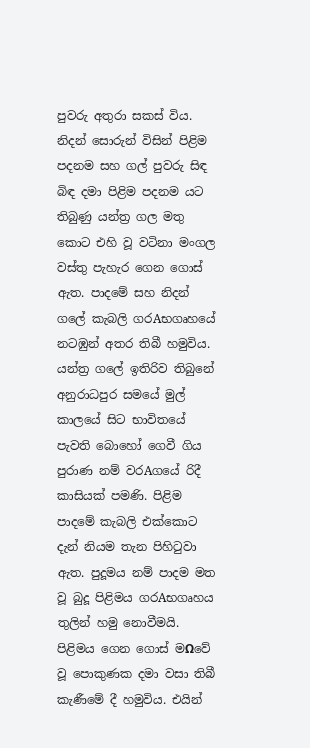පුවරු අතුරා සකස් විය. නිදන් සොරුන් විසින් පිළිම පදනම සහ ගල් පුවරු සිඳ බිඳ දමා පිළිම පදනම යට තිබුණු යන්ත්‍ර ගල මතු කොට එහි වූ වටිනා මංගල වස්තු පැහැර ගෙන ගොස් ඇත. පාදමේ සහ නිදන් ගලේ කැබලි ගරAභගෘහයේ නටඹුන් අතර තිබී හමුවිය. යන්ත්‍ර ගලේ ඉතිරිව තිබුනේ අනුරාධපුර සමයේ මුල් කාලයේ සිට භාවිතයේ පැවති බොහෝ ගෙවී ගිය පුරාණ නම් වරAගයේ රිදී කාසියක් පමණි. පිළිම පාදමේ කැබලි එක්කොට දැන් නියම තැන පිහිටුවා ඇත. පුදූමය නම් පාදම මත වූ බුදූ පිළිමය ගරAභගෘහය තුලින් හමු නොවීමයි. පිළිමය ගෙන ගොස් මΩවේ වූ පොකුණක දමා වසා තිබී කැණීමේ දී හමුවිය. එයින්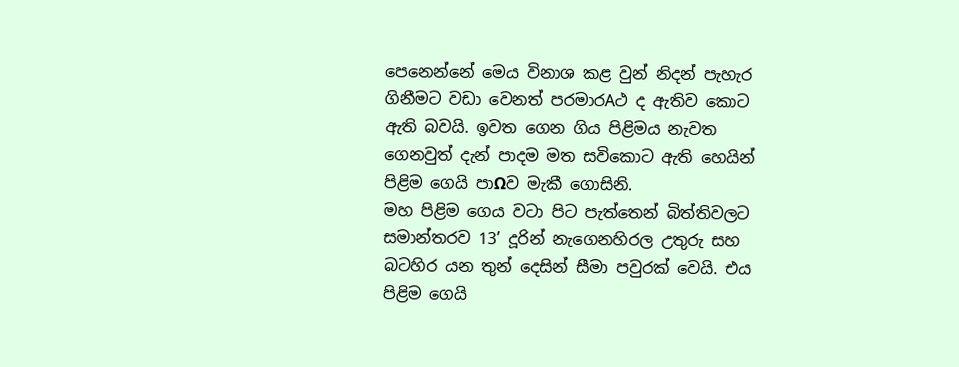පෙනෙන්නේ මෙය විනාශ කළ වුන් නිදන් පැහැර ගිනීමට වඩා වෙනත් පරමාරAථ ද ඇතිව කොට ඇති බවයි. ඉවත ගෙන ගිය පිළිමය නැවත ගෙනවුත් දැන් පාදම මත සවිකොට ඇති හෙයින් පිළිම ගෙයි පාΩව මැකී ගොසිනි.
මහ පිළිම ගෙය වටා පිට පැත්තෙන් බිත්තිවලට සමාන්තරව 13’ දූරින් නැගෙනහිරල උතුරු සහ බටහිර යන තුන් දෙසින් සීමා පවුරක් වෙයි. එය පිළිම ගෙයි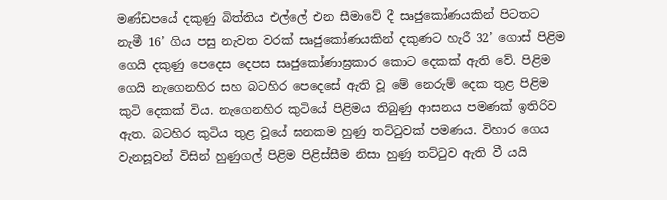මණ්ඩපයේ දකුණු බිත්තිය එල්ලේ එන සීමාවේ දී සෘජුකෝණයකින් පිටතට නැමී 16’ ගිය පසු නැවත වරක් සෘජුකෝණයකින් දකුණට හැරී 32’ ගොස් පිළිම ගෙයි දකුණු පෙදෙස දෙපස සෘජුකෝණාඝ්‍රකාර කොට දෙකක් ඇති වේ. පිළිම ගෙයි නැගෙනහිර සහ බටහිර පෙදෙසේ ඇති වූ මේ නෙරුම් දෙක තුළ පිළිම කුටි දෙකක් විය. නැගෙනහිර කුටියේ පිළිමය තිබුණු ආසනය පමණක් ඉතිරිව ඇත. බටහිර කුටිය තුළ වූයේ ඝනකම හුණු තට්ටුවක් පමණය. විහාර ගෙය වැනසූවන් විසින් හුණුගල් පිළිම පිළිස්සීම නිසා හුණු තට්ටුව ඇති වී යයි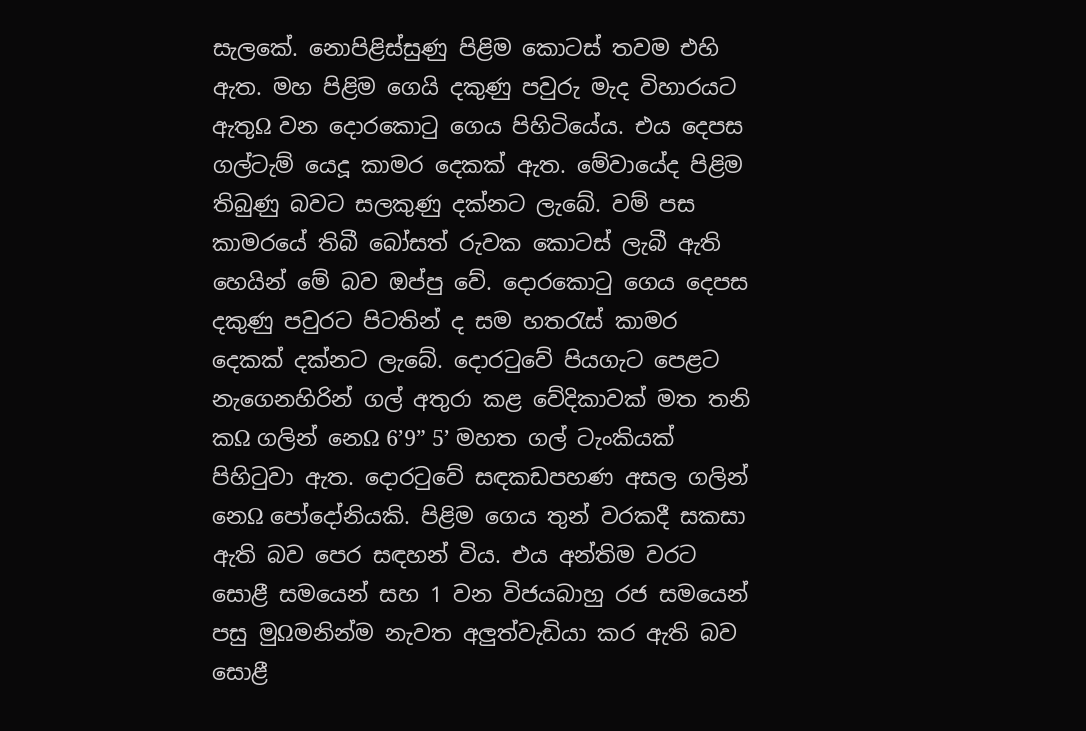සැලකේ. නොපිළිස්සුණු පිළිම කොටස් තවම එහි ඇත. මහ පිළිම ගෙයි දකුණු පවුරු මැද විහාරයට ඇතුΩ වන දොරකොටු ගෙය පිහිටියේය. එය දෙපස ගල්ටැම් යෙදූ කාමර දෙකක් ඇත. මේවායේද පිළිම තිබුණු බවට සලකුණු දක්නට ලැබේ. වම් පස කාමරයේ තිබී බෝසත් රුවක කොටස් ලැබී ඇති හෙයින් මේ බව ඔප්පු වේ. දොරකොටු ගෙය දෙපස දකුණු පවුරට පිටතින් ද සම හතරැස් කාමර දෙකක් දක්නට ලැබේ. දොරටුවේ පියගැට පෙළට නැගෙනහිරින් ගල් අතුරා කළ වේදිකාවක් මත තනි කΩ ගලින් නෙΩ 6’9” 5’ මහත ගල් ටැංකියක් පිහිටුවා ඇත. දොරටුවේ සඳකඩපහණ අසල ගලින් නෙΩ පෝදෝනියකි. පිළිම ගෙය තුන් වරකදී සකසා ඇති බව පෙර සඳහන් විය. එය අන්තිම වරට සොළී සමයෙන් සහ 1 වන විජයබාහු රජ සමයෙන් පසු මුΩමනින්ම නැවත අලුත්වැඩියා කර ඇති බව සොළී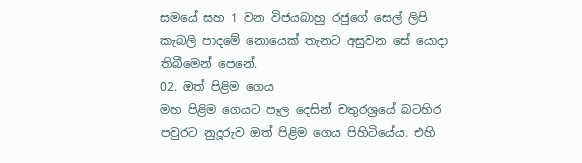සමයේ සහ 1 වන විජයබාහු රජුගේ සෙල් ලිපි කැබලි පාදමේ නොයෙක් තැනට අසුවන සේ යොදා තිබීමෙන් පෙනේ.
02. ඔත් පිළිම ගෙය
මහ පිළිම ගෙයට පෑල දෙසින් චතුරශ්‍රයේ බටහිර පවුරට නුදූරුව ඔත් පිළිම ගෙය පිහිටියේය. එහි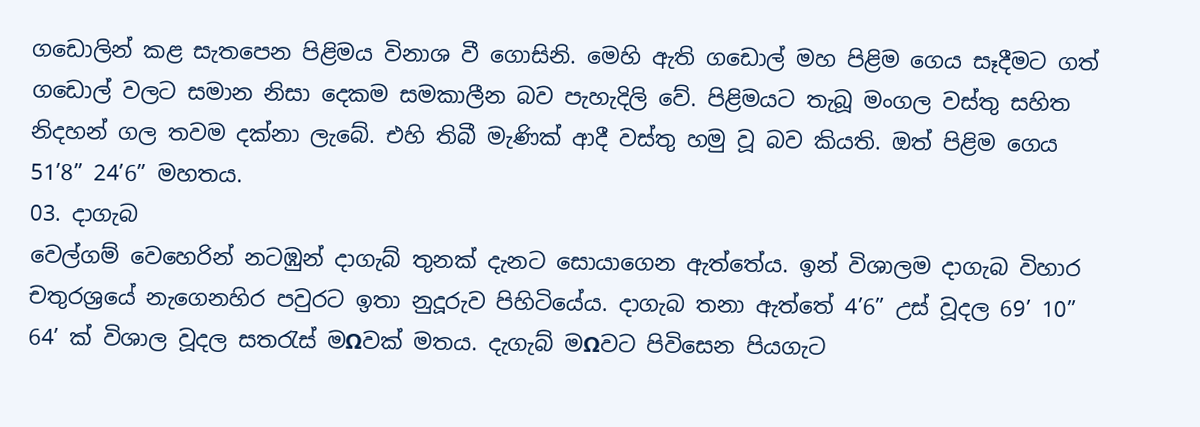ගඩොලින් කළ සැතපෙන පිළිමය විනාශ වී ගොසිනි. මෙහි ඇති ගඩොල් මහ පිළිම ගෙය සෑදීමට ගත් ගඩොල් වලට සමාන නිසා දෙකම සමකාලීන බව පැහැදිලි වේ. පිළිමයට තැබූ මංගල වස්තු සහිත නිදහන් ගල තවම දක්නා ලැබේ. එහි තිබී මැණික් ආදී වස්තු හමු වූ බව කියති. ඔත් පිළිම ගෙය 51’8” 24’6” මහතය.
03. දාගැබ
වෙල්ගම් වෙහෙරින් නටඹුන් දාගැබ් තුනක් දැනට සොයාගෙන ඇත්තේය. ඉන් විශාලම දාගැබ විහාර චතුරශ්‍රයේ නැගෙනහිර පවුරට ඉතා නුදූරුව පිහිටියේය. දාගැබ තනා ඇත්තේ 4’6” උස් වූදල 69’ 10” 64’ ක් විශාල වූදල සතරැස් මΩවක් මතය. දැගැබ් මΩවට පිවිසෙන පියගැට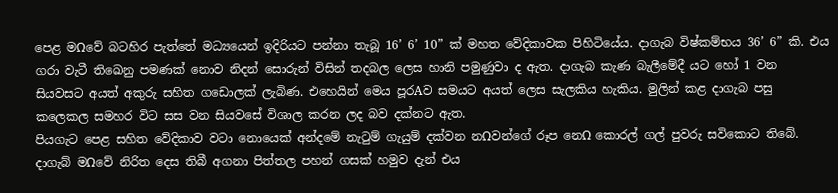පෙළ මΩවේ බටහිර පැත්තේ මධ්‍යයෙන් ඉදිරියට පන්නා තැබූ 16’ 6’ 10” ක් මහත වේදිකාවක පිහිටියේය. දාගැබ විෂ්කම්භය 36’ 6” කි. එය ගරා වැටී තිඛෙනු පමණක් නොව නිදන් සොරුන් විසින් තදබල ලෙස හානි පමුණුවා ද ඇත. දාගැබ කැණ බැලීමේදී යට හෝ 1 වන සියවසට අයත් අකුරු සහිත ගඩොලක් ලැබිණ. එහෙයින් මෙය පූරAව සමයට අයත් ලෙස සැලකිය හැකිය. මුලින් කළ දාගැබ පසු කලෙකල සමහර විට සස වන සියවසේ විශාල කරන ලද බව දක්නට ඇත.
පියගැට පෙළ සහිත වේදිකාව වටා නොයෙක් අන්දමේ නැටුම් ගැයුම් දක්වන නΩවන්ගේ රූප නෙΩ කොරල් ගල් පුවරු සවිකොට තිබේ. දාගැබ් මΩවේ නිරිත දෙස තිබී අගනා පිත්තල පහන් ගසක් හමුව දැන් එය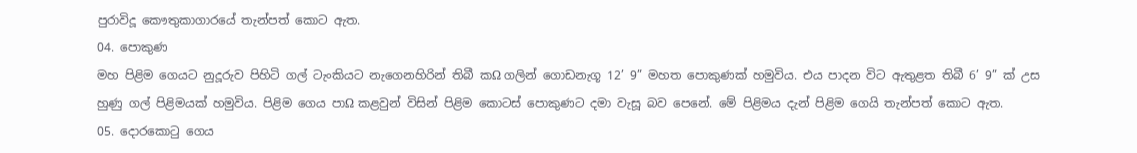පුරාවිදූ කෞතුකාගාරයේ තැන්පත් කොට ඇත.
04. පොකුණ
මහ පිළිම ගෙයට නුදූරුව පිහිටි ගල් ටැංකියට නැගෙනහිරින් තිබී කΩ ගලින් ගොඩනැගූ 12’ 9” මහත පොකුණක් හමුවිය. එය පාදන විට ඇතුළත තිබී 6’ 9” ක් උස හුණු ගල් පිළිමයක් හමුවිය. පිළිම ගෙය පාΩ කළවුන් විසින් පිළිම කොටස් පොකුණට දමා වැසූ බව පෙනේ. මේ පිළිමය දැන් පිළිම ගෙයි තැන්පත් කොට ඇත.
05. දොරකොටු ගෙය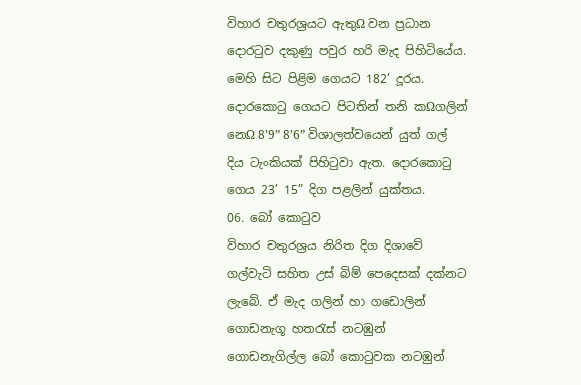විහාර චතුරශ්‍රයට ඇතුΩ වන ප්‍රධාන දොරටුව දකුණු පවුර හරි මැද පිහිටියේය. මෙහි සිට පිළිම ගෙයට 182’ දූරය. දොරකොටු ගෙයට පිටතින් තනි කΩගලින් නෙΩ 8’9” 8’6” විශාලත්වයෙන් යුත් ගල් දිය ටැංකියක් පිහිටුවා ඇත. දොරකොටු ගෙය 23’ 15” දිග පළලින් යුක්තය.
06. බෝ කොටුව
විහාර චතුරශ්‍රය නිරිත දිග දිශාවේ ගල්වැටි සහිත උස් බිම් පෙදෙසක් දක්නට ලැබේ. ඒ මැද ගලින් හා ගඩොලින් ගොඩනැගූ හතරැස් නටඹුන් ගොඩනැගිල්ල බෝ කොටුවක නටඹුන්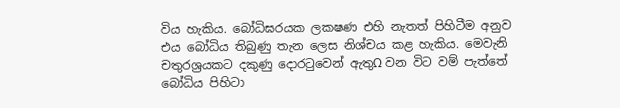විය හැකිය. බෝධිඝරයක ලක‍ෂණ එහි නැතත් පිහිටීම අනුව එය බෝධිය තිබුණු තැන ලෙස නිශ්චය කළ හැකිය. මෙවැනි චතුරශ්‍රයකට දකුණු දොරටුවෙන් ඇතුΩ වන විට වම් පැත්තේ බෝධිය පිහිටා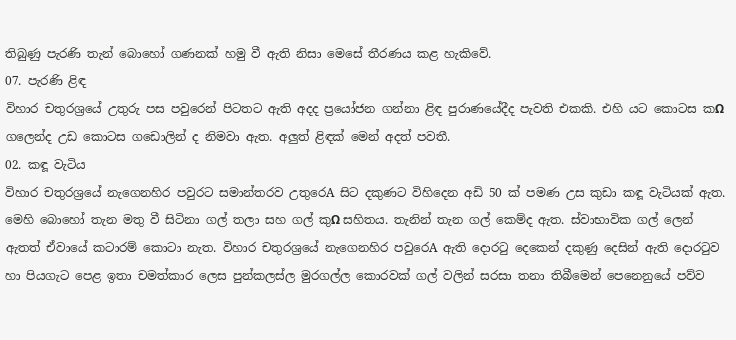තිබුණු පැරණි තැන් බොහෝ ගණනක් හමු වී ඇති නිසා මෙසේ තීරණය කළ හැකිවේ.
07. පැරණි ළිඳ
විහාර චතුරශ්‍රයේ උතුරු පස පවුරෙන් පිටතට ඇති අදද ප්‍රයෝජන ගන්නා ළිඳ පුරාණයේදීද පැවති එකකි. එහි යට කොටස කΩ ගලෙන්ද උඩ කොටස ගඩොලින් ද නිමවා ඇත. අලුත් ළිඳක් මෙන් අදත් පවතී.
02. කඳූ වැටිය
විහාර චතුරශ්‍රයේ නැගෙනහිර පවුරට සමාන්තරව උතුරෙA සිට දකුණට විහිදෙන අඩි 50 ක් පමණ උස කුඩා කඳූ වැටියක් ඇත. මෙහි බොහෝ තැන මතු වී සිටිනා ගල් තලා සහ ගල් කුΩ සහිතය. තැනින් තැන ගල් කෙම්ද ඇත. ස්වාභාවික ගල් ලෙන් ඇතත් ඒවායේ කටාරම් කොටා නැත. විහාර චතුරශ්‍රයේ නැගෙනහිර පවුරෙA ඇති දොරටු දෙකෙන් දකුණු දෙසින් ඇති දොරටුව හා පියගැට පෙළ ඉතා චමත්කාර ලෙස පුන්කලස්ල මුරගල්ල කොරවක් ගල් වලින් සරසා තනා තිබීමෙන් පෙනෙනුයේ පව්ව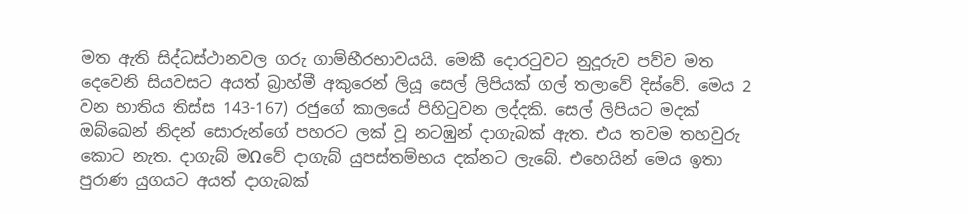මත ඇති සිද්ධස්ථානවල ගරු ගාම්භීරභාවයයි. මෙකී දොරටුවට නුදූරුව පව්ව මත දෙවෙනි සියවසට අයත් බ්‍රාහ්මී අකුරෙන් ලියූ සෙල් ලිපියක් ගල් තලාවේ දිස්වේ. මෙය 2 වන භාතිය තිස්ස 143-167) රජුගේ කාලයේ පිහිටුවන ලද්දකි. සෙල් ලිපියට මදක් ඔබ්ඛෙන් නිදන් සොරුන්ගේ පහරට ලක් වූ නටඹුන් දාගැබක් ඇත. එය තවම තහවුරු කොට නැත. දාගැබ් මΩවේ දාගැබ් යුපස්තම්භය දක්නට ලැබේ. එහෙයින් මෙය ඉතා පුරාණ යුගයට අයත් දාගැබක්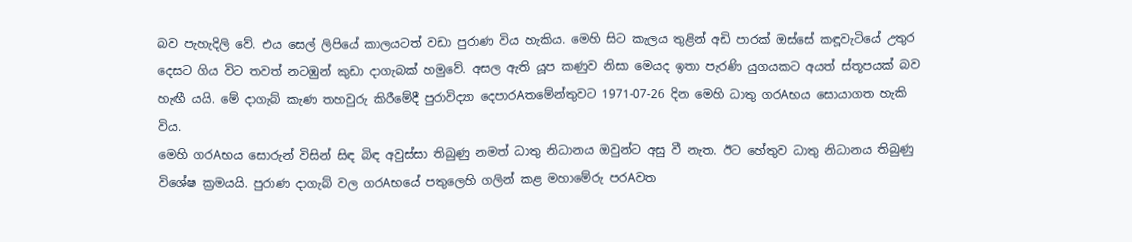බව පැහැදිලි වේ. එය සෙල් ලිපියේ කාලයටත් වඩා පුරාණ විය හැකිය. මෙහි සිට කැලය තුළින් අඩි පාරක් ඔස්සේ කඳූවැටියේ උතුර දෙසට ගිය විට තවත් නටඹුන් කුඩා දාගැබක් හමුවේ. අසල ඇති යූප කණුව නිසා මෙයද ඉතා පැරණි යුගයකට අයත් ස්තූපයක් බව හැඟී යයි. මේ දාගැබ් කැණ තහවුරු කිරීමේදී පුරාවිද්‍යා දෙපාරAතමේන්තුවට 1971-07-26 දින මෙහි ධාතු ගරAභය සොයාගත හැකි විය.
මෙහි ගරAභය සොරුන් විසින් සිඳ බිඳ අවුස්සා තිබුණු නමත් ධාතු නිධානය ඔවුන්ට අසු වී නැත. ඊට හේතුව ධාතු නිධානය තිබුණු විශේෂ ක්‍රමයයි. පුරාණ දාගැබ් වල ගරAභයේ පතුලෙහි ගලින් කළ මහාමේරු පරAවත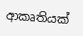ආකෘතියක්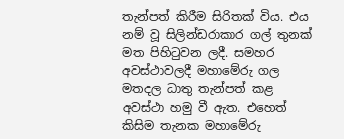තැන්පත් කිරීම සිරිතක් විය. එය නම් වූ සිලින්ඩරාකාර ගල් තුනක් මත පිහිටුවන ලදී. සමහර අවස්ථාවලදී මහාමේරු ගල මතදල ධාතු තැන්පත් කළ අවස්ථා හමු වී ඇත. එහෙත් කිසිම තැනක මහාමේරු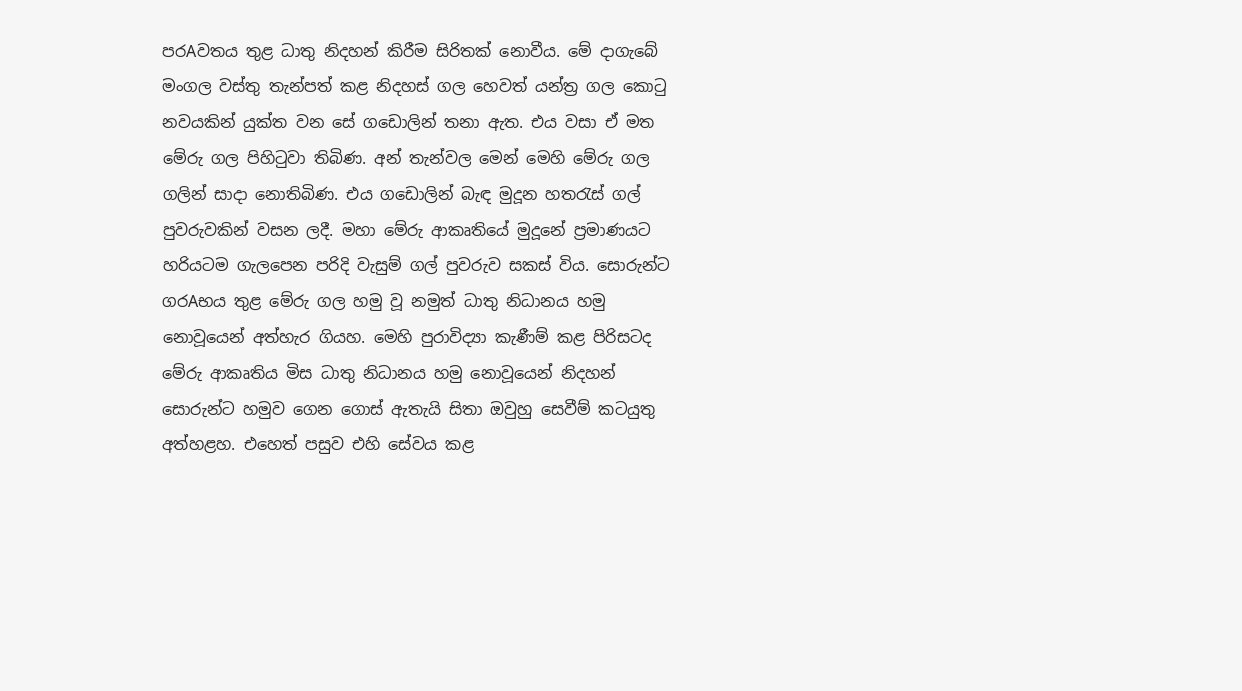පරAවතය තුළ ධාතු නිදහන් කිරීම සිරිතක් නොවීය. මේ දාගැබේ මංගල වස්තු තැන්පත් කළ නිදහස් ගල හෙවත් යන්ත්‍ර ගල කොටු නවයකින් යුක්ත වන සේ ගඩොලින් තනා ඇත. එය වසා ඒ මත මේරු ගල පිහිටුවා තිබිණ. අන් තැන්වල මෙන් මෙහි මේරු ගල ගලින් සාදා නොතිබිණ. එය ගඩොලින් බැඳ මුදූන හතරැස් ගල් පුවරුවකින් වසන ලදී. මහා මේරු ආකෘතියේ මුදූනේ ප්‍රමාණයට හරියටම ගැලපෙන පරිදි වැසුම් ගල් පුවරුව සකස් විය. සොරුන්ට ගරAභය තුළ මේරු ගල හමු වූ නමුත් ධාතු නිධානය හමු නොවූයෙන් අත්හැර ගියහ. මෙහි පුරාවිද්‍යා කැණීම් කළ පිරිසටද මේරු ආකෘතිය මිස ධාතු නිධානය හමු නොවූයෙන් නිදහන් සොරුන්ට හමුව ගෙන ගොස් ඇතැයි සිතා ඔවුහු සෙවීම් කටයුතු අත්හළහ. එහෙත් පසුව එහි සේවය කළ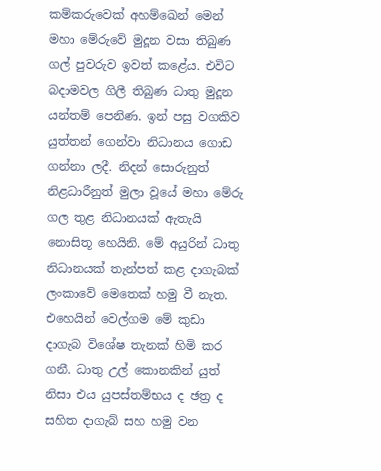කම්කරුවෙක් අහම්ඛෙන් මෙන් මහා මේරුවේ මුදූන වසා තිබුණ ගල් පුවරුව ඉවත් කළේය. එවිට බදාමවල ගිලී තිබුණ ධාතු මුදූන යන්තම් පෙනිණ. ඉන් පසු වගකිව යුත්තන් ගෙන්වා නිධානය ගොඩ ගන්නා ලදී. නිදන් සොරුනුත් නිළධාරීනුත් මුලා වූයේ මහා මේරු ගල තුළ නිධානයක් ඇතැයි නොසිතූ හෙයිනි. මේ අයුරින් ධාතු නිධානයක් තැන්පත් කළ දාගැබක් ලංකාවේ මෙතෙක් හමු වී නැත. එහෙයින් වෙල්ගම මේ කුඩා දාගැබ විශේෂ තැනක් හිමි කර ගනී. ධාතු උල් කොනකින් යුත් නිසා එය යුපස්තම්භය ද ඡත්‍ර ද සහිත දාගැබ් සහ හමු වන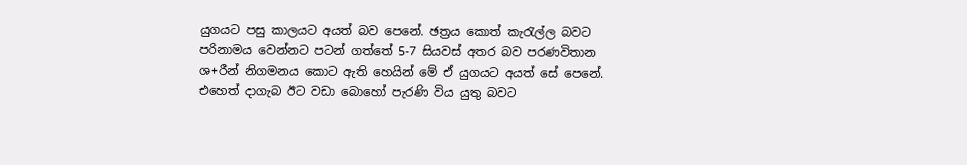යුගයට පසු කාලයට අයත් බව පෙනේ. ඡත්‍රය කොත් කැරැල්ල බවට පරිනාමය වෙන්නට පටන් ගත්තේ 5-7 සියවස් අතර බව පරණවිතාන ශ+රීන් නිගමනය කොට ඇති හෙයින් මේ ඒ යුගයට අයත් සේ පෙනේ. එහෙත් දාගැබ ඊට වඩා බොහෝ පැරණි විය යුතු බවට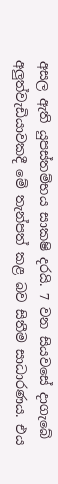අසල ඇති යුපස්තම්භය සාක‍ෂි දරයි. 7 වන සියවසේ දාගැබේ අලුත්වැඩියාවකදී මේ තැන්පත් කළ බව සිතීම සාධාරණය. එය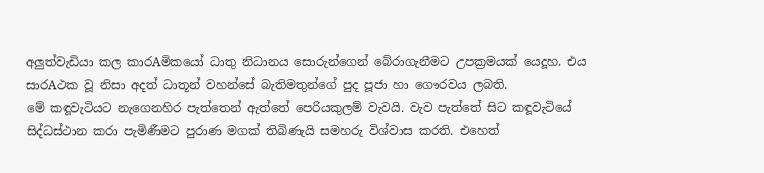අලුත්වැඩියා කල කාරAමිකයෝ ධාතු නිධානය සොරුන්ගෙන් බේරාගැනීමට උපක්‍රමයක් යෙදූහ. එය සාරAථක වූ නිසා අදත් ධාතූන් වහන්සේ බැතිමතුන්ගේ පුද පූජා හා ගෞරවය ලබති.
මේ කඳූවැටියට නැගෙනහිර පැත්තෙන් ඇත්තේ පෙරියකුලම් වැවයි. වැව පැත්තේ සිට කඳූවැටියේ සිද්ධස්ථාන කරා පැමිණීමට පුරාණ මගක් තිබිණැයි සමහරු විශ්වාස කරති. එහෙත්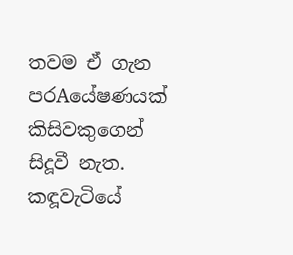තවම ඒ ගැන පරAයේෂණයක් කිසිවකුගෙන් සිදූවී නැත. කඳූවැටියේ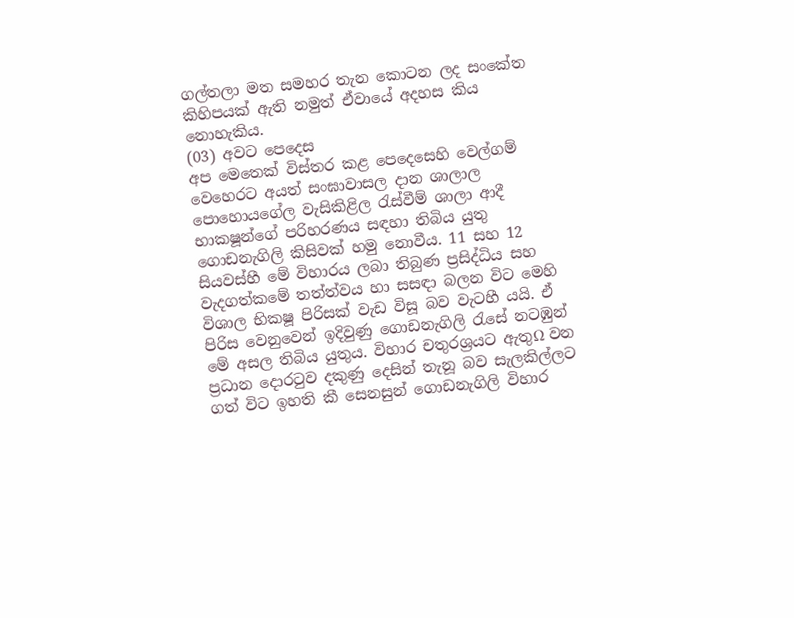ගල්තලා මත සමහර තැන කොටන ලද සංකේත කිහිපයක් ඇති නමුත් ඒවායේ අදහස කිය නොහැකිය.
(03) අවට පෙදෙස
අප මෙතෙක් විස්තර කළ පෙදෙසෙහි වෙල්ගම් වෙහෙරට අයත් සංඝාවාසල දාන ශාලාල පොහොයගේල වැසිකිළිල රැස්වීම් ශාලා ආදී භාක‍ෂූන්ගේ පරිහරණය සඳහා තිබිය යුතු ගොඩනැගිලි කිසිවක් හමු නොවීය. 11 සහ 12 සියවස්හී මේ විහාරය ලබා තිබුණ ප්‍රසිද්ධිය සහ වැදගත්කමේ තත්ත්වය හා සසඳා බලන විට මෙහි විශාල භික‍ෂූ පිරිසක් වැඩ විසූ බව වැටහී යයි. ඒ පිරිස වෙනුවෙන් ඉදිවුණු ගොඩනැගිලි රැසේ නටඹුන් මේ අසල තිබිය යුතුය. විහාර චතුරශ්‍රයට ඇතුΩ වන ප්‍රධාන දොරටුව දකුණු දෙසින් තැනූ බව සැලකිල්ලට ගත් විට ඉහති කී සෙනසුන් ගොඩනැගිලි විහාර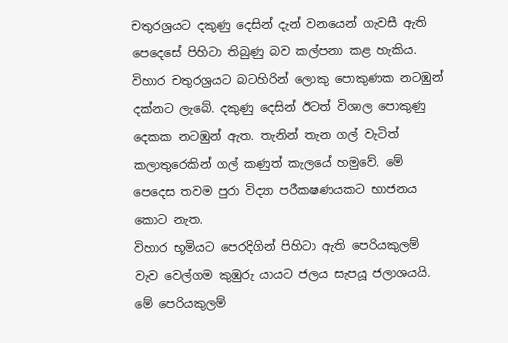චතුරශ්‍රයට දකුණු දෙසින් දැන් වනයෙන් ගැවසී ඇති පෙදෙසේ පිහිටා තිබුණු බව කල්පනා කළ හැකිය. විහාර චතුරශ්‍රයට බටහිරින් ලොකු පොකුණක නටඹුන් දක්නට ලැබේ. දකුණු දෙසින් ඊටත් විශාල පොකුණු දෙකක නටඹුන් ඇත. තැනින් තැන ගල් වැටිත් කලාතුරෙකින් ගල් කණුත් කැලයේ හමුවේ. මේ පෙදෙස තවම පුරා විද්‍යා පරීක‍ෂණයකට භාජනය කොට නැත.
විහාර භූමියට පෙරදිගින් පිහිටා ඇති පෙරියකුලම් වැව වෙල්ගම කුඹුරු යායට ජලය සැපයූ ජලාශයයි. මේ පෙරියකුලම්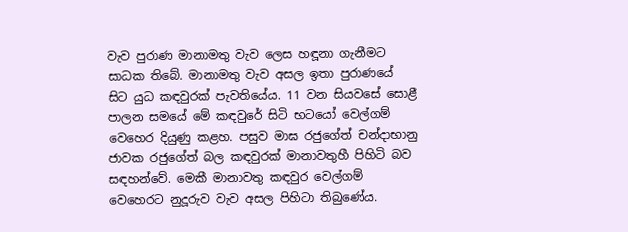වැව පුරාණ මානාමතු වැව ලෙස හඳූනා ගැනීමට සාධක තිබේ. මානාමතු වැව අසල ඉතා පුරාණයේ සිට යුධ කඳවුරක් පැවතියේය. 11 වන සියවසේ සොළී පාලන සමයේ මේ කඳවුරේ සිටි භටයෝ වෙල්ගම් වෙහෙර දියුණු කළහ. පසුව මාඝ රජුගේත් චන්දාභානු ජාවක රජුගේත් බල කඳවුරක් මානාවතුහී පිහිටි බව සඳහන්වේ. මෙකී මානාවතු කඳවුර වෙල්ගම් වෙහෙරට නුදූරුව වැව අසල පිහිටා තිබුණේය.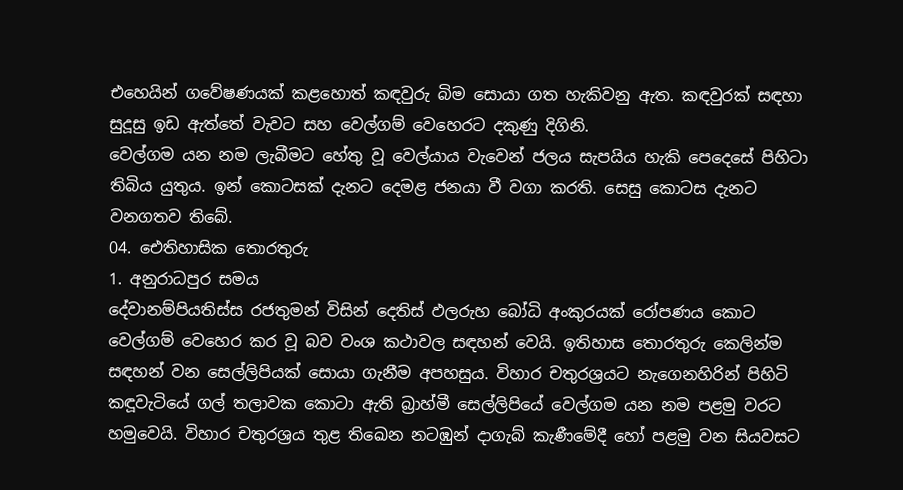එහෙයින් ගවේෂණයක් කළහොත් කඳවුරු බිම සොයා ගත හැකිවනු ඇත. කඳවුරක් සඳහා සුදූසු ඉඩ ඇත්තේ වැවට සහ වෙල්ගම් වෙහෙරට දකුණු දිගිනි.
වෙල්ගම යන නම ලැබීමට හේතු වූ වෙල්යාය වැවෙන් ජලය සැපයිය හැකි පෙදෙසේ පිහිටා තිබිය යුතුය. ඉන් කොටසක් දැනට දෙමළ ජනයා වී වගා කරති. සෙසු කොටස දැනට වනගතව තිබේ.
04. ඓතිහාසික තොරතුරු
1. අනුරාධපුර සමය
දේවානම්පියතිස්ස රජතුමන් විසින් දෙතිස් ඵලරුහ බෝධි අංකුරයක් රෝපණය කොට වෙල්ගම් වෙහෙර කර වූ බව වංශ කථාවල සඳහන් වෙයි. ඉතිහාස තොරතුරු කෙලින්ම සඳහන් වන සෙල්ලිපියක් සොයා ගැනීම අපහසුය. විහාර චතුරශ්‍රයට නැගෙනහිරින් පිහිටි කඳූවැටියේ ගල් තලාවක කොටා ඇති බ්‍රාහ්මී සෙල්ලිපියේ වෙල්ගම යන නම පළමු වරට හමුවෙයි. විහාර චතුරශ්‍රය තුළ තිඛෙන නටඹුන් දාගැබ් කැණීමේදී හෝ පළමු වන සියවසට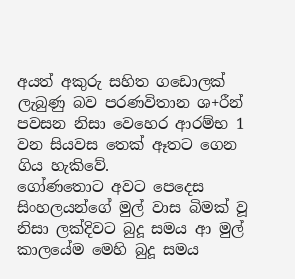අයත් අකුරු සහිත ගඩොලක් ලැබුණු බව පරණවිතාන ශ+රීන් පවසන නිසා වෙහෙර ආරම්භ 1 වන සියවස තෙක් ඈතට ගෙන ගිය හැකිවේ.
ගෝණතොට අවට පෙදෙස සිංහලයන්ගේ මුල් වාස බිමක් වූ නිසා ලක්දිවට බුදූ සමය ආ මුල් කාලයේම මෙහි බුදූ සමය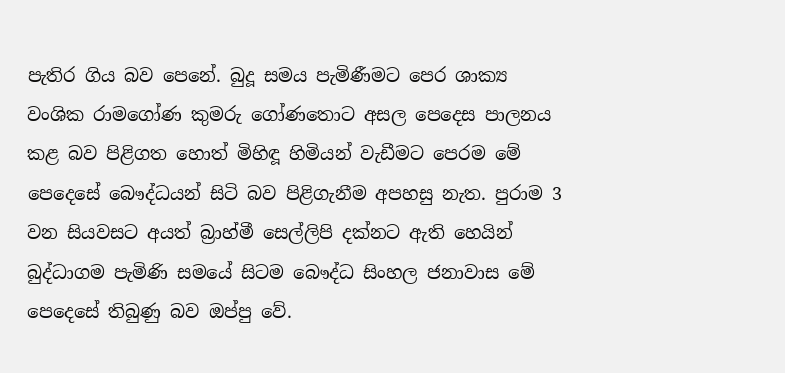පැතිර ගිය බව පෙනේ. බුදූ සමය පැමිණීමට පෙර ශාක්‍ය වංශික රාමගෝණ කුමරු ගෝණතොට අසල පෙදෙස පාලනය කළ බව පිළිගත හොත් මිහිඳූ හිමියන් වැඩීමට පෙරම මේ පෙදෙසේ බෞද්ධයන් සිටි බව පිළිගැනීම අපහසු නැත. පුරාම 3 වන සියවසට අයත් බ්‍රාහ්මී සෙල්ලිපි දක්නට ඇති හෙයින් බුද්ධාගම පැමිණි සමයේ සිටම බෞද්ධ සිංහල ජනාවාස මේ පෙදෙසේ තිබුණු බව ඔප්පු වේ.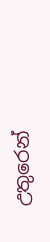උතුරෙන්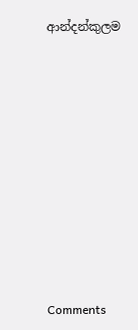ආන්දන්කුලම












Comments